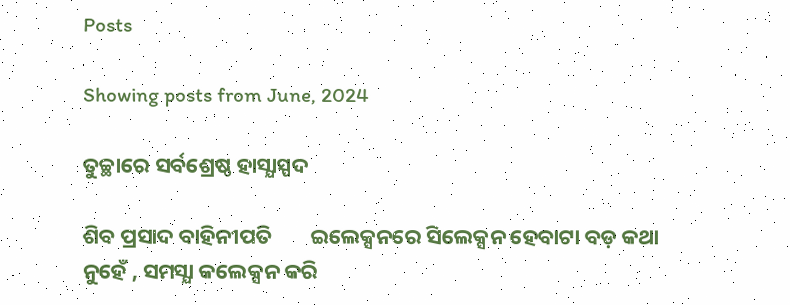Posts

Showing posts from June, 2024

ତୁଚ୍ଛାରେ ସର୍ବଶ୍ରେଷ୍ଠ ହାସ୍ଯାସ୍ପଦ

ଶିବ ପ୍ରସାଦ ବାହିନୀପତି        ଇଲେକ୍ସନରେ ସିଲେକ୍ସନ ହେବାଟା ବଡ଼ କଥା ନୁହେଁ , ସମସ୍ଯା କଲେକ୍ସନ କରି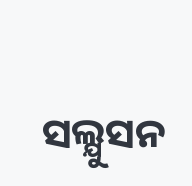ସଲ୍ଯୁସନ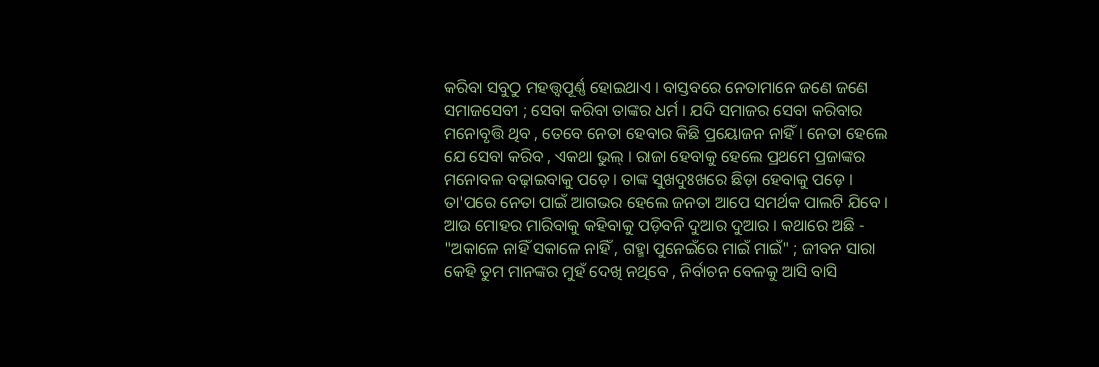କରିବା ସବୁଠୁ ମହତ୍ତ୍ବପୂର୍ଣ୍ଣ ହୋଇଥାଏ । ବାସ୍ତବରେ ନେତାମାନେ ଜଣେ ଜଣେ ସମାଜସେବୀ ; ସେବା କରିବା ତାଙ୍କର ଧର୍ମ । ଯଦି ସମାଜର ସେବା କରିବାର ମନୋବୃତ୍ତି ଥିବ , ତେବେ ନେତା ହେବାର କିଛି ପ୍ରୟୋଜନ ନାହିଁ । ନେତା ହେଲେ ଯେ ସେବା କରିବ , ଏକଥା ଭୁଲ୍‌ । ରାଜା ହେବାକୁ ହେଲେ ପ୍ରଥମେ ପ୍ରଜାଙ୍କର ମନୋବଳ ବଢ଼ାଇବାକୁ ପଡ଼େ । ତାଙ୍କ ସୁଖଦୁଃଖରେ ଛିଡ଼ା ହେବାକୁ ପଡ଼େ । ତା'ପରେ ନେତା ପାଇଁ ଆଗଭର ହେଲେ ଜନତା ଆପେ ସମର୍ଥକ ପାଲଟି ଯିବେ । ଆଉ ମୋହର ମାରିବାକୁ କହିବାକୁ ପଡ଼ିବନି ଦୁଆର ଦୁଆର । କଥାରେ ଅଛି - "ଅକାଳେ ନାହିଁ ସକାଳେ ନାହିଁ , ଗହ୍ମା ପୁନେଇଁରେ ମାଇଁ ମାଇଁ" ; ଜୀବନ ସାରା କେହି ତୁମ ମାନଙ୍କର ମୁହଁ ଦେଖି ନଥିବେ , ନିର୍ବାଚନ ବେଳକୁ ଆସି ବାସି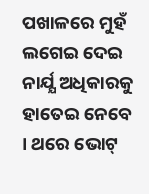ପଖାଳରେ ମୁହଁ ଲଗେଇ ଦେଇ ନାର୍ଯ୍ଯ ଅଧିକାରକୁ ହାତେଇ ନେବେ । ଥରେ ଭୋଟ୍‌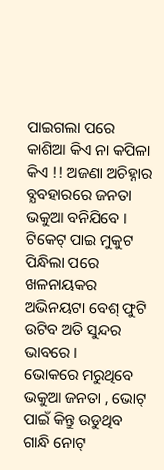ପାଇଗଲା ପରେ କାଶିଆ କିଏ ନା କପିଳା କିଏ !! ଅଜଣା ଅଚିହ୍ନାର ବ୍ଯବହାରରେ ଜନତା ଭକୁଆ ବନିଯିବେ । ଟିକେଟ୍‌ ପାଇ ମୁକୁଟ ପିନ୍ଧିଲା ପରେ ଖଳନାୟକର ଅଭିନୟଟା ବେଶ୍‌ ଫୁଟି ଉଟିବ ଅତି ସୁନ୍ଦର ଭାବରେ ।       ଭୋକରେ ମରୁଥିବେ ଭକୁଆ ଜନତା , ଭୋଟ୍‌ ପାଇଁ କିନ୍ତୁ ଉଡୁଥିବ ଗାନ୍ଧି ନୋଟ୍‌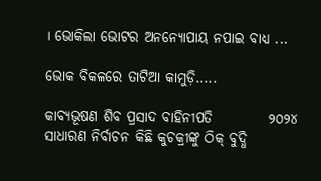। ଭୋକିଲା ଭୋଟର ଅନନ୍ଯୋପାୟ ନପାଇ ବାଧ୍ଯ ...

ଭୋକ ବିକଳରେ ତାଟିଆ କାମୁଡ଼ି.....

କାବ୍ଯଭୂଷଣ ଶିବ ପ୍ରସାଦ ବାହିନୀପତି          ୨୦୨୪ ସାଧାରଣ ନିର୍ବାଚନ କିଛି କୁଚକ୍ରୀଙ୍କୁ ଠିକ୍‌ ବୁଦ୍ଧି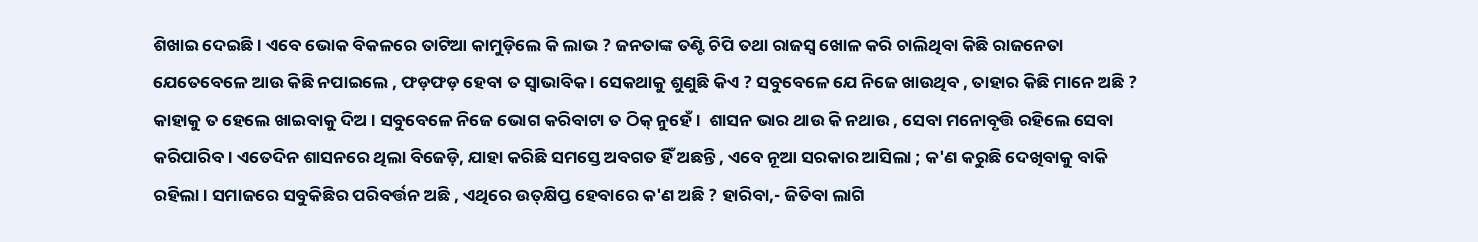ଶିଖାଇ ଦେଇଛି । ଏବେ ଭୋକ ବିକଳରେ ତାଟିଆ କାମୁଡ଼ିଲେ କି ଲାଭ ? ଜନତାଙ୍କ ତଣ୍ଟି ଚିପି ତଥା ରାଜସ୍ୱ ଖୋଳ କରି ଚାଲିଥିବା କିଛି ରାଜନେତା ଯେତେବେଳେ ଆଉ କିଛି ନପାଇଲେ , ଫଡ଼ଫଡ଼ ହେବା ତ ସ୍ବାଭାବିକ । ସେକଥାକୁ ଶୁଣୁଛି କିଏ ? ସବୁବେଳେ ଯେ ନିଜେ ଖାଉଥିବ , ତାହାର କିଛି ମାନେ ଅଛି ? କାହାକୁ ତ ହେଲେ ଖାଇବାକୁ ଦିଅ । ସବୁବେଳେ ନିଜେ ଭୋଗ କରିବାଟା ତ ଠିକ୍‌ ନୁହେଁ ।  ଶାସନ ଭାର ଥାଉ କି ନଥାଉ , ସେବା ମନୋବୃତ୍ତି ରହିଲେ ସେବା କରିପାରିବ । ଏତେଦିନ ଶାସନରେ ଥିଲା ବିଜେଡ଼ି, ଯାହା କରିଛି ସମସ୍ତେ ଅବଗତ ହିଁ ଅଛନ୍ତି , ଏବେ ନୂଆ ସରକାର ଆସିଲା ; କ'ଣ କରୁଛି ଦେଖିବାକୁ ବାକି ରହିଲା । ସମାଜରେ ସବୁକିଛିର ପରିବର୍ତ୍ତନ ଅଛି , ଏଥିରେ ଉତ୍‌କ୍ଷିପ୍ତ ହେବାରେ କ'ଣ ଅଛି ? ହାରିବା,- ଜିତିବା ଲାଗି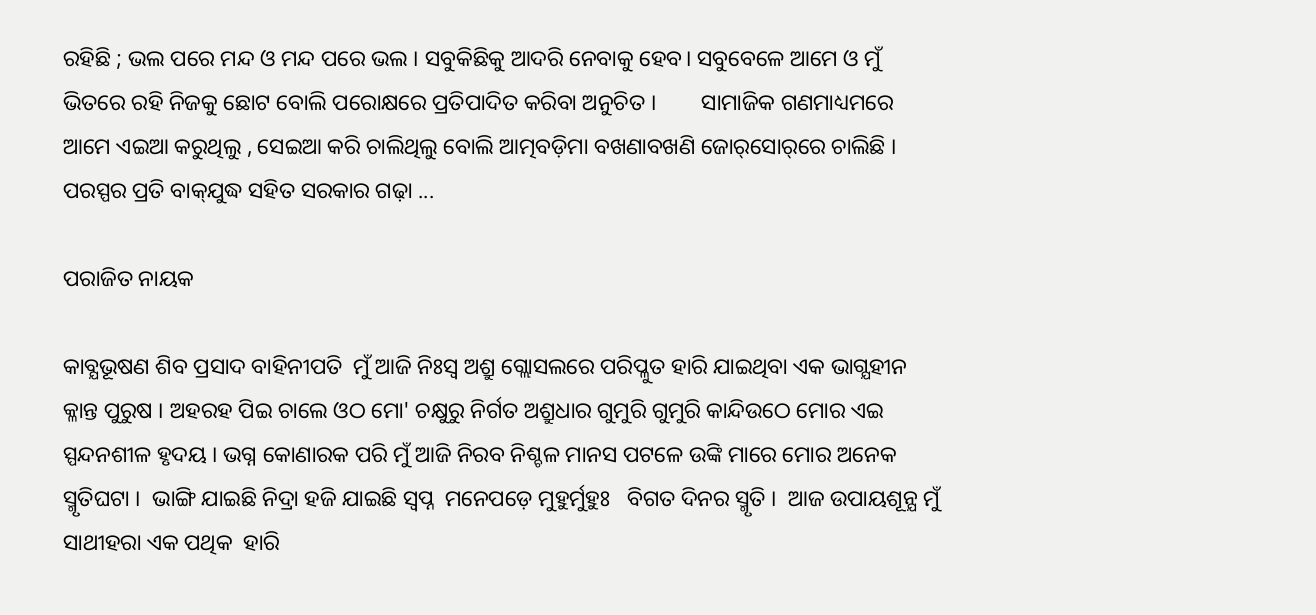ରହିଛି ; ଭଲ ପରେ ମନ୍ଦ ଓ ମନ୍ଦ ପରେ ଭଲ । ସବୁକିଛିକୁ ଆଦରି ନେବାକୁ ହେବ। ସବୁବେଳେ ଆମେ ଓ ମୁଁ ଭିତରେ ରହି ନିଜକୁ ଛୋଟ ବୋଲି ପରୋକ୍ଷରେ ପ୍ରତିପାଦିତ କରିବା ଅନୁଚିତ ।        ସାମାଜିକ ଗଣମାଧ୍ୟମରେ ଆମେ ଏଇଆ କରୁଥିଲୁ , ସେଇଆ କରି ଚାଲିଥିଲୁ ବୋଲି ଆତ୍ମବଡ଼ିମା ବଖଣାବଖଣି ଜୋର୍‌ସୋର୍‌ରେ ଚାଲିଛି । ପରସ୍ପର ପ୍ରତି ବାକ୍‌ଯୁଦ୍ଧ ସହିତ ସରକାର ଗଢ଼ା ...

ପରାଜିତ ନାୟକ

କାବ୍ଯଭୂଷଣ ଶିବ ପ୍ରସାଦ ବାହିନୀପତି  ମୁଁ ଆଜି ନିଃସ୍ବ ଅଶ୍ରୁ ଗ୍ଲୋସଲରେ ପରିପ୍ଳୁତ ହାରି ଯାଇଥିବା ଏକ ଭାଗ୍ଯହୀନ କ୍ଳାନ୍ତ ପୁରୁଷ । ଅହରହ ପିଇ ଚାଲେ ଓଠ ମୋ' ଚକ୍ଷୁରୁ ନିର୍ଗତ ଅଶ୍ରୁଧାର ଗୁମୁରି ଗୁମୁରି କାନ୍ଦିଉଠେ ମୋର ଏଇ ସ୍ପନ୍ଦନଶୀଳ ହୃଦୟ । ଭଗ୍ନ କୋଣାରକ ପରି ମୁଁ ଆଜି ନିରବ ନିଶ୍ଚଳ ମାନସ ପଟଳେ ଉଙ୍କି ମାରେ ମୋର ଅନେକ ସ୍ମୃତିଘଟା ।  ଭାଙ୍ଗି ଯାଇଛି ନିଦ୍ରା ହଜି ଯାଇଛି ସ୍ବପ୍ନ  ମନେପଡ଼େ ମୁହୁର୍ମୁହୁଃ   ବିଗତ ଦିନର ସ୍ମୃତି ।  ଆଜ ଉପାୟଶୂନ୍ଯ ମୁଁ ସାଥୀହରା ଏକ ପଥିକ  ହାରି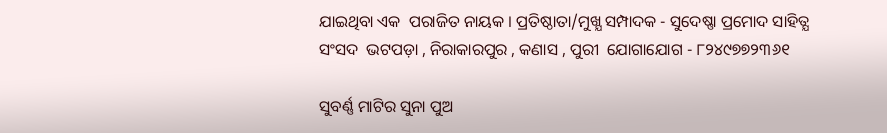ଯାଇଥିବା ଏକ  ପରାଜିତ ନାୟକ । ପ୍ରତିଷ୍ଠାତା/ମୁଖ୍ଯ ସମ୍ପାଦକ - ସୁଦେଷ୍ଣା ପ୍ରମୋଦ ସାହିତ୍ଯ ସଂସଦ  ଭଟପଡ଼ା , ନିରାକାରପୁର , କଣାସ , ପୁରୀ  ଯୋଗାଯୋଗ - ୮୨୪୯୭୭୨୩୬୧

ସୁବର୍ଣ୍ଣ ମାଟିର ସୁନା ପୁଅ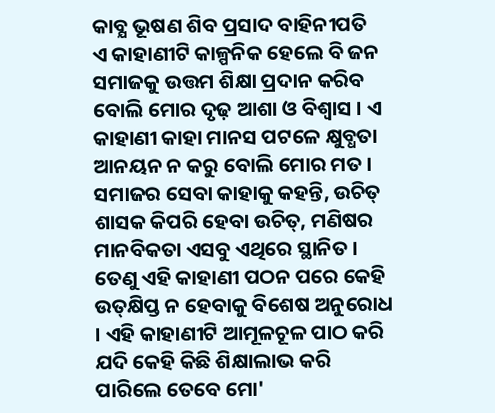କାବ୍ଯ ଭୂଷଣ ଶିବ ପ୍ରସାଦ ବାହିନୀପତି       ଏ କାହାଣୀଟି କାଳ୍ପନିକ ହେଲେ ବି ଜନ ସମାଜକୁ ଉତ୍ତମ ଶିକ୍ଷା ପ୍ରଦାନ କରିବ ବୋଲି ମୋର ଦୃଢ଼ ଆଶା ଓ ବିଶ୍ୱାସ । ଏ କାହାଣୀ କାହା ମାନସ ପଟଳେ କ୍ଷୁବ୍ଧତା ଆନୟନ ନ କରୁ ବୋଲି ମୋର ମତ । ସମାଜର ସେବା କାହାକୁ କହନ୍ତି, ଉଚିତ୍‌ ଶାସକ କିପରି ହେବା ଉଚିତ୍‌, ମଣିଷର ମାନବିକତା ଏସବୁ ଏଥିରେ ସ୍ଥାନିତ । ତେଣୁ ଏହି କାହାଣୀ ପଠନ ପରେ କେହି ଉତ୍‌କ୍ଷିପ୍ତ ନ ହେବାକୁ ବିଶେଷ ଅନୁରୋଧ  । ଏହି କାହାଣୀଟି ଆମୂଳଚୂଳ ପାଠ କରି ଯଦି କେହି କିଛି ଶିକ୍ଷାଲାଭ କରି ପାରିଲେ ତେବେ ମୋ'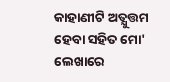କାହାଣୀଟି ଅତ୍ଯୁତ୍ତମ ହେବା ସହିତ ମୋ' ଲେଖାରେ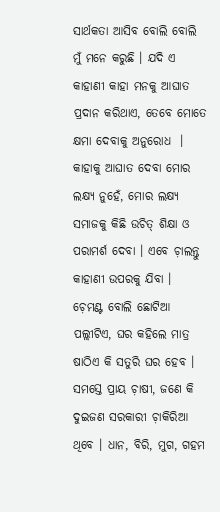ସାର୍ଥକତା ଆସିବ ବୋଲି ବୋଲି ମୁଁ ମନେ କରୁଛି । ଯଦି ଏ କାହାଣୀ କାହା ମନକୁ ଆଘାତ ପ୍ରଦାନ କରିଥାଏ, ତେବେ ମୋତେ କ୍ଷମା ଦେବାକୁ ଅନୁରୋଧ  । କାହାକୁ ଆଘାତ ଦେବା ମୋର ଲକ୍ଷ୍ଯ ନୁହେଁ, ମୋର ଲକ୍ଷ୍ଯ ସମାଜକୁ କିଛି ଉଚିତ୍‌ ଶିକ୍ଷା ଓ ପରାମର୍ଶ ଦେବା । ଏବେ ଚ଼ାଲନ୍ତୁ କାହାଣୀ ଉପରକୁ ଯିବା ।        ଚ଼େମଣ୍ଟ ବୋଲି ଛୋଟିଆ ପଲ୍ଲୀଟିଏ, ଘର କହିଲେ ମାତ୍ର ଷାଠିଏ କି ସତୁରି ଘର ହେବ । ସମସ୍ତେ ପ୍ରାୟ ଚ଼ାଷୀ, ଜଣେ କି ଦୁଇଜଣ ସରକାରୀ ଚ଼ାକିରିଆ ଥିବେ । ଧାନ, ବିରି, ମୁଗ, ଗହମ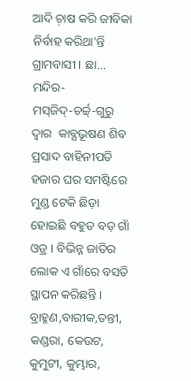ଆଦି ଚ଼ାଷ କରି ଜୀବିକା ନିର୍ବାହ କରିଥା'ନ୍ତି ଗ୍ରାମବାସୀ । ଛା...
ମନ୍ଦିର-ମସ୍‌ଜିଦ୍‌-ଚର୍ଚ୍ଚ୍‌-ଗୁରୁ ଦ୍ୱାର  କାବ୍ଯଭୂଷଣ ଶିବ ପ୍ରସାଦ ବାହିନୀପତି    ହଜାର ଘର ସମଷ୍ଟିରେ ମୁଣ୍ଡ ଟେକି ଛିଡ଼ା ହୋଇଛି ବହୁତ ବଡ଼ ଗାଁ ଓଡ୍ର । ବିଭିନ୍ନ ଜାତିର ଲୋକ ଏ ଗାଁରେ ବସତି ସ୍ଥାପନ କରିଛନ୍ତି । ବ୍ରାହ୍ମଣ,ବାରୀକ,ତନ୍ତୀ, କଣ୍ଡରା, କେଉଟ, କୁମୁଟୀ, କୁମ୍ଭାର,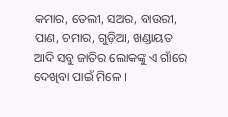କମାର, ତେଲୀ, ସଅର, ବାଉରୀ, ପାଣ, ଚମାର, ଗୁଡ଼ିଆ, ଖଣ୍ଡାୟତ ଆଦି ସବୁ ଜାତିର ଲୋକଙ୍କୁ ଏ ଗାଁରେ ଦେଖିବା ପାଇଁ ମିଳେ ।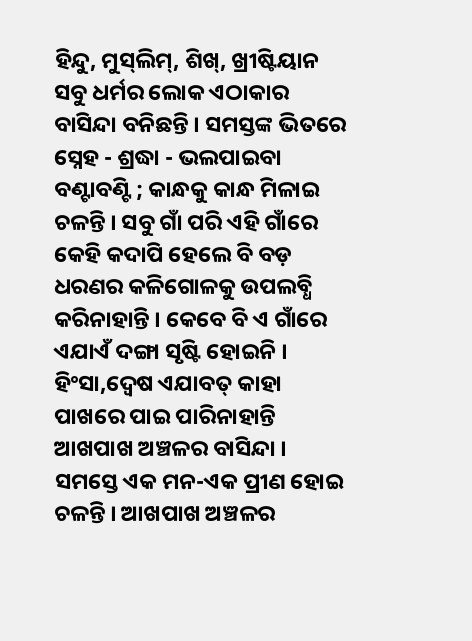ହିନ୍ଦୁ, ମୁସ୍‌ଲିମ୍‌, ଶିଖ୍‌, ଖ୍ରୀଷ୍ଟିୟାନ ସବୁ ଧର୍ମର ଲୋକ ଏଠାକାର ବାସିନ୍ଦା ବନିଛନ୍ତି । ସମସ୍ତଙ୍କ ଭିତରେ ସ୍ନେହ - ଶ୍ରଦ୍ଧା - ଭଲପାଇବା ବଣ୍ଟାବଣ୍ଟି ; କାନ୍ଧକୁ କାନ୍ଧ ମିଳାଇ ଚଳନ୍ତି । ସବୁ ଗାଁ ପରି ଏହି ଗାଁରେ କେହି କଦାପି ହେଲେ ବି ବଡ଼ ଧରଣର କଳିଗୋଳକୁ ଉପଲବ୍ଧି କରିନାହାନ୍ତି । କେବେ ବି ଏ ଗାଁରେ ଏଯାଏଁ ଦଙ୍ଗା ସୃଷ୍ଟି ହୋଇନି । ହିଂସା,ଦ୍ବେଷ ଏଯାବତ୍‌ କାହା ପାଖରେ ପାଇ ପାରିନାହାନ୍ତି ଆଖପାଖ ଅଞ୍ଚଳର ବାସିନ୍ଦା । ସମସ୍ତେ ଏକ ମନ-ଏକ ପ୍ରୀଣ ହୋଇ ଚଳନ୍ତି । ଆଖପାଖ ଅଞ୍ଚଳର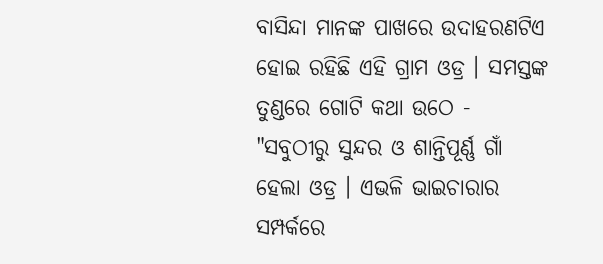ବାସିନ୍ଦା ମାନଙ୍କ ପାଖରେ ଉଦାହରଣଟିଏ ହୋଇ ରହିଛି ଏହି ଗ୍ରାମ ଓଡ୍ର । ସମସ୍ତଙ୍କ ତୁଣ୍ଡରେ ଗୋଟି କଥା ଉଠେ - "ସବୁଠୀରୁ ସୁନ୍ଦର ଓ ଶାନ୍ତିପୂର୍ଣ୍ଣ ଗାଁ ହେଲା ଓଡ୍ର । ଏଭଳି ଭାଇଚାରାର ସମ୍ପର୍କରେ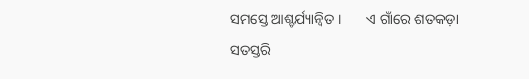ସମସ୍ତେ ଆଶ୍ଚର୍ଯ୍ୟାନ୍ବିତ ।       ଏ ଗାଁରେ ଶତକଡ଼ା ସତସ୍ତରି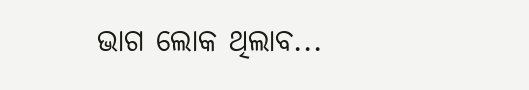ଭାଗ ଲୋକ ଥିଲାବ...